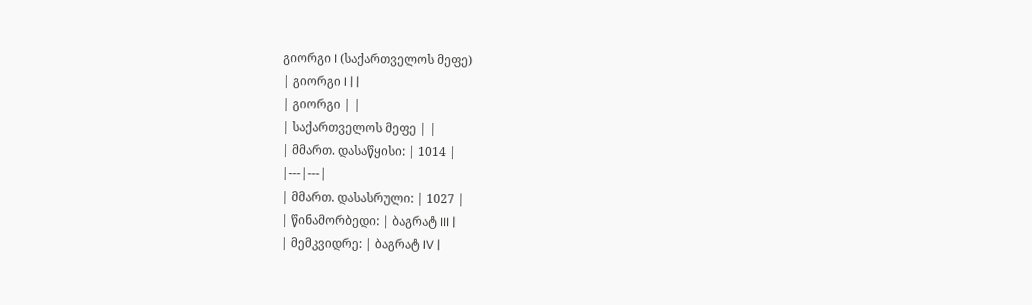გიორგი I (საქართველოს მეფე)
| გიორგი I | |
| გიორგი | |
| საქართველოს მეფე | |
| მმართ. დასაწყისი: | 1014 |
|---|---|
| მმართ. დასასრული: | 1027 |
| წინამორბედი: | ბაგრატ III |
| მემკვიდრე: | ბაგრატ IV |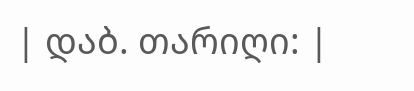| დაბ. თარიღი: |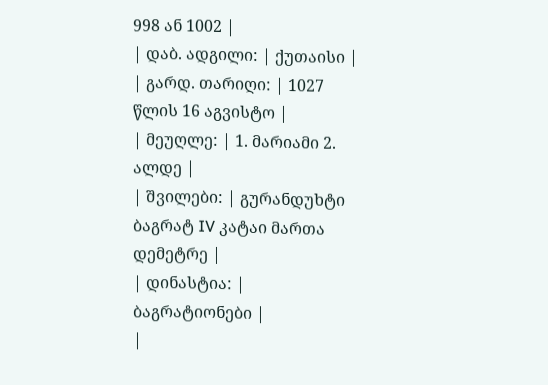998 ან 1002 |
| დაბ. ადგილი: | ქუთაისი |
| გარდ. თარიღი: | 1027 წლის 16 აგვისტო |
| მეუღლე: | 1. მარიამი 2. ალდე |
| შვილები: | გურანდუხტი ბაგრატ IV კატაი მართა დემეტრე |
| დინასტია: | ბაგრატიონები |
|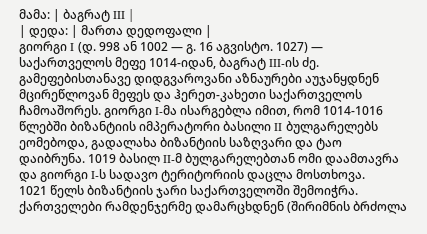მამა: | ბაგრატ III |
| დედა: | მართა დედოფალი |
გიორგი I (დ. 998 ან 1002 — გ. 16 აგვისტო. 1027) — საქართველოს მეფე 1014-იდან, ბაგრატ III-ის ძე.
გამეფებისთანავე დიდგვაროვანი აზნაურები აუჯანყდნენ მცირეწლოვან მეფეს და ჰერეთ-კახეთი საქართველოს ჩამოაშორეს. გიორგი I-მა ისარგებლა იმით, რომ 1014-1016 წლებში ბიზანტიის იმპერატორი ბასილი II ბულგარელებს ეომებოდა, გადალახა ბიზანტიის საზღვარი და ტაო დაიბრუნა. 1019 ბასილ II-მ ბულგარელებთან ომი დაამთავრა და გიორგი I-ს სადავო ტერიტორიის დაცლა მოსთხოვა.
1021 წელს ბიზანტიის ჯარი საქართველოში შემოიჭრა. ქართველები რამდენჯერმე დამარცხდნენ (შირიმნის ბრძოლა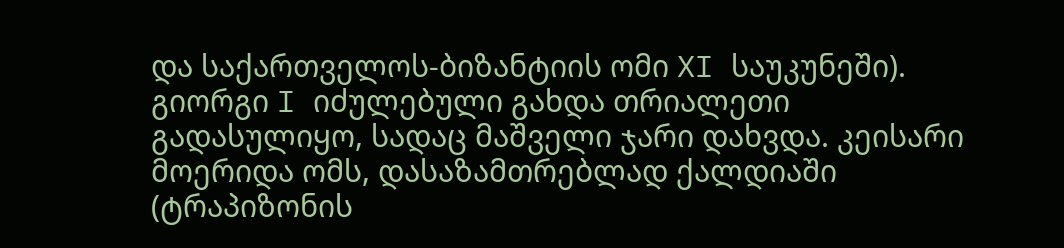და საქართველოს-ბიზანტიის ომი XI საუკუნეში). გიორგი I იძულებული გახდა თრიალეთი გადასულიყო, სადაც მაშველი ჯარი დახვდა. კეისარი მოერიდა ომს, დასაზამთრებლად ქალდიაში (ტრაპიზონის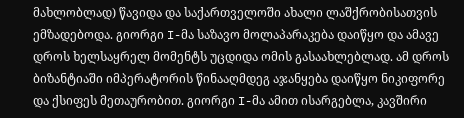მახლობლად) წავიდა და საქართველოში ახალი ლაშქრობისათვის ემზადებოდა. გიორგი I-მა საზავო მოლაპარაკება დაიწყო და ამავე დროს ხელსაყრელ მომენტს უცდიდა ომის გასაახლებლად. ამ დროს ბიზანტიაში იმპერატორის წინააღმდეგ აჯანყება დაიწყო ნიკიფორე და ქსიფეს მეთაურობით. გიორგი I-მა ამით ისარგებლა, კავშირი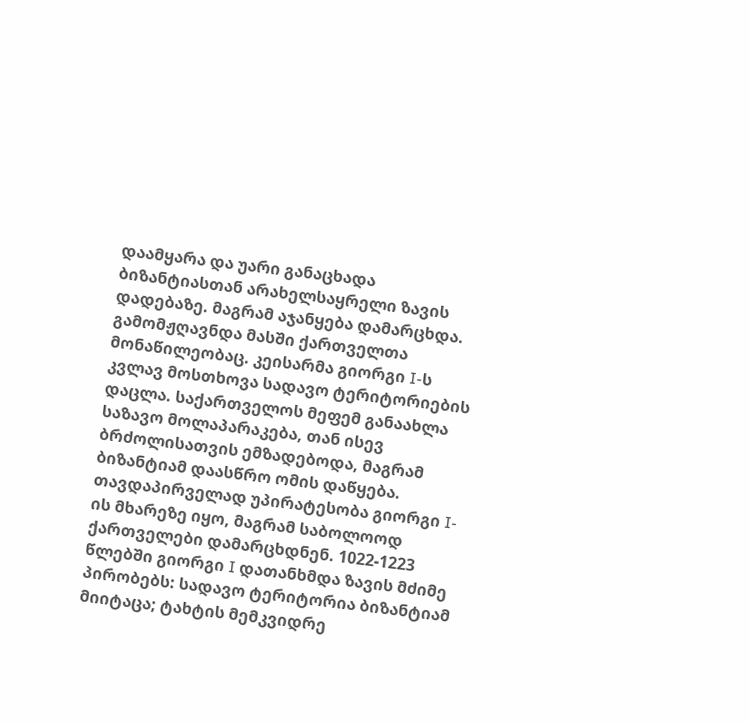დაამყარა და უარი განაცხადა ბიზანტიასთან არახელსაყრელი ზავის დადებაზე. მაგრამ აჯანყება დამარცხდა. გამომჟღავნდა მასში ქართველთა მონაწილეობაც. კეისარმა გიორგი I-ს კვლავ მოსთხოვა სადავო ტერიტორიების დაცლა. საქართველოს მეფემ განაახლა საზავო მოლაპარაკება, თან ისევ ბრძოლისათვის ემზადებოდა, მაგრამ ბიზანტიამ დაასწრო ომის დაწყება. თავდაპირველად უპირატესობა გიორგი I-ის მხარეზე იყო, მაგრამ საბოლოოდ ქართველები დამარცხდნენ. 1022-1223 წლებში გიორგი I დათანხმდა ზავის მძიმე პირობებს: სადავო ტერიტორია ბიზანტიამ მიიტაცა; ტახტის მემკვიდრე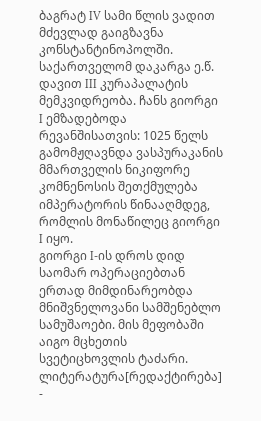ბაგრატ IV სამი წლის ვადით მძევლად გაიგზავნა კონსტანტინოპოლში. საქართველომ დაკარგა ე.წ. დავით III კურაპალატის მემკვიდრეობა. ჩანს გიორგი I ემზადებოდა რევანშისათვის: 1025 წელს გამომჟღავნდა ვასპურაკანის მმართველის ნიკიფორე კომნენოსის შეთქმულება იმპერატორის წინააღმდეგ, რომლის მონაწილეც გიორგი I იყო.
გიორგი I-ის დროს დიდ საომარ ოპერაციებთან ერთად მიმდინარეობდა მნიშვნელოვანი სამშენებლო სამუშაოები. მის მეფობაში აიგო მცხეთის სვეტიცხოვლის ტაძარი.
ლიტერატურა[რედაქტირება]
-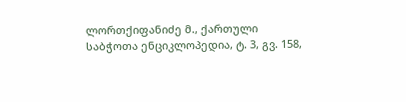ლორთქიფანიძე მ., ქართული საბჭოთა ენციკლოპედია, ტ. 3, გვ. 158,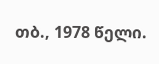თბ., 1978 წელი.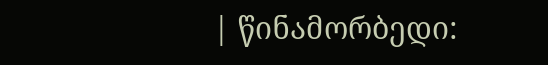| წინამორბედი: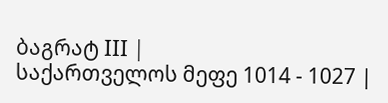ბაგრატ III |
საქართველოს მეფე 1014 - 1027 |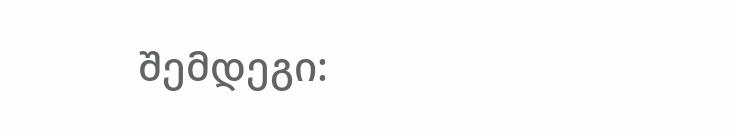შემდეგი: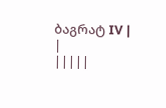ბაგრატ IV |
|
|||||